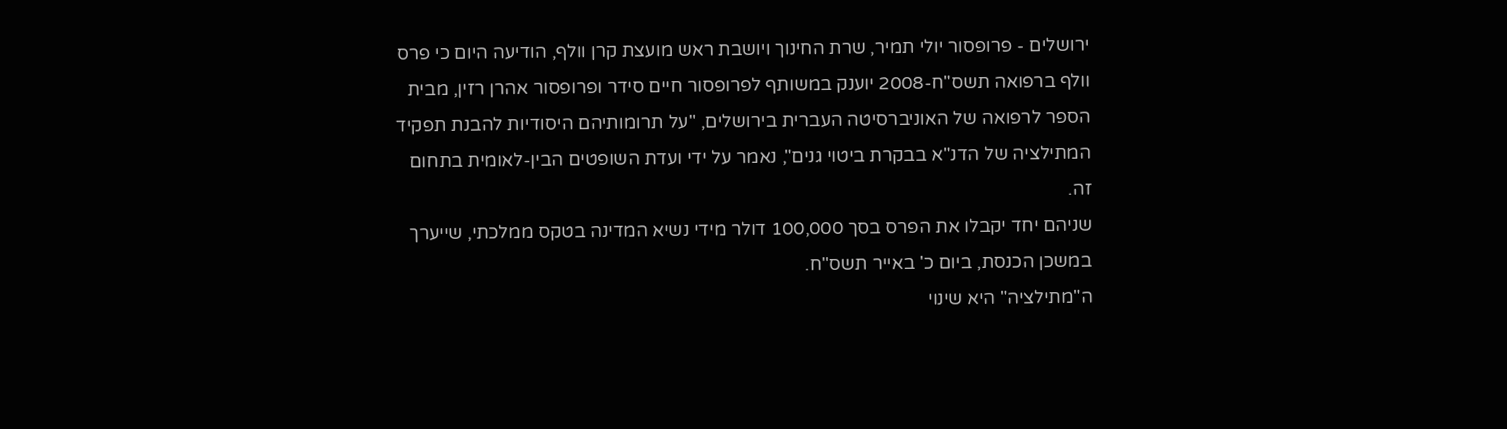ירושלים - פרופסור יולי תמיר, שרת החינוך ויושבת ראש מועצת קרן וולף, הודיעה היום כי פרס וולף ברפואה תשס"ח-2008 יוענק במשותף לפרופסור חיים סידר ופרופסור אהרן רזין, מבית הספר לרפואה של האוניברסיטה העברית בירושלים, "על תרומותיהם היסודיות להבנת תפקיד המתילציה של הדנ"א בבקרת ביטוי גנים", נאמר על ידי ועדת השופטים הבין-לאומית בתחום זה.
שניהם יחד יקבלו את הפרס בסך 100,000 דולר מידי נשיא המדינה בטקס ממלכתי, שייערך במשכן הכנסת, ביום כ' באייר תשס"ח.
ה"מתילציה" היא שינוי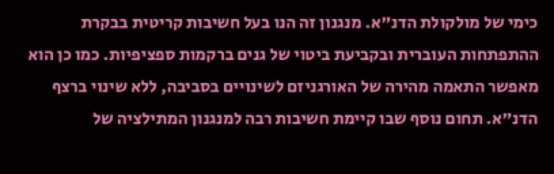כימי של מולקולת הדנ"א. מנגנון זה הנו בעל חשיבות קריטית בבקרת ההתפתחות העוברית ובקביעת ביטוי של גנים ברקמות ספציפיות. כמו כן הוא מאפשר התאמה מהירה של האורגניזם לשינויים בסביבה, ללא שינוי ברצף הדנ"א. תחום נוסף שבו קיימת חשיבות רבה למנגנון המתילציה של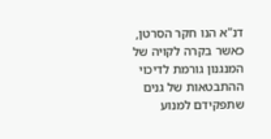דנ"א הנו חקר הסרטן, כאשר בקרה לקויה של המנגנון גורמת לדיכוי ההתבטאות של גנים שתפקידם למנוע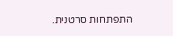התפתחות סרטנית.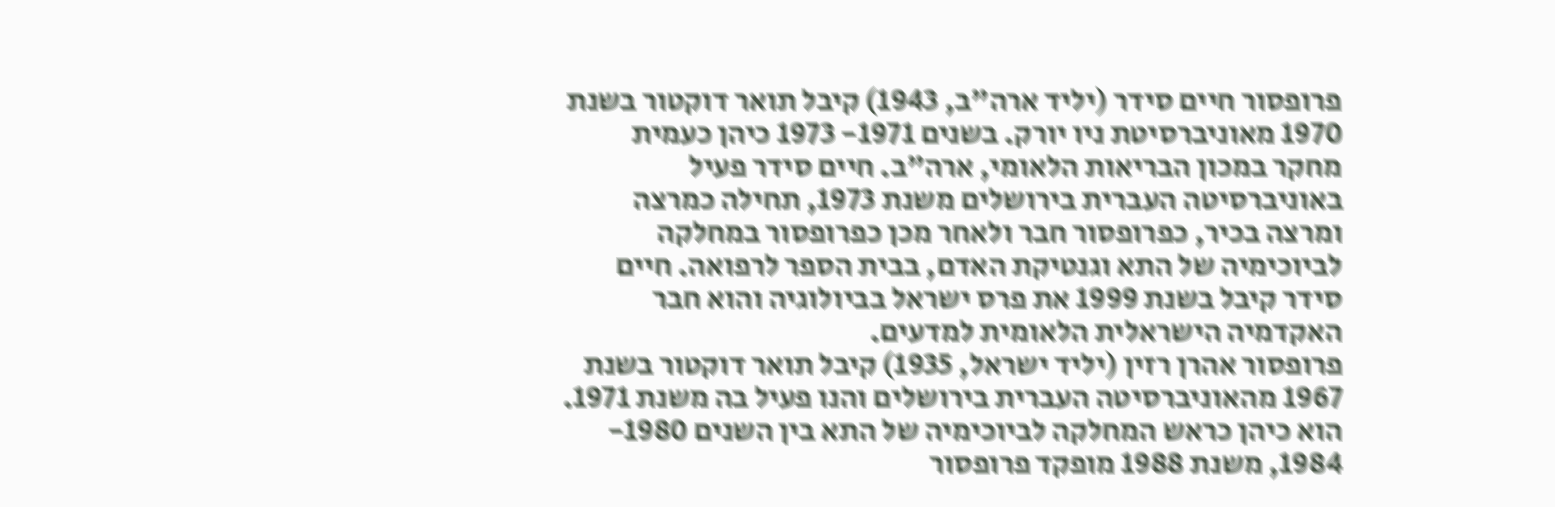פרופסור חיים סידר (יליד ארה"ב, 1943) קיבל תואר דוקטור בשנת 1970 מאוניברסיטת ניו יורק. בשנים 1971- 1973 כיהן כעמית מחקר במכון הבריאות הלאומי, ארה"ב. חיים סידר פעיל באוניברסיטה העברית בירושלים משנת 1973, תחילה כמרצה ומרצה בכיר, כפרופסור חבר ולאחר מכן כפרופסור במחלקה לביוכימיה של התא וגנטיקת האדם, בבית הספר לרפואה. חיים סידר קיבל בשנת 1999 את פרס ישראל בביולוגיה והוא חבר האקדמיה הישראלית הלאומית למדעים.
פרופסור אהרן רזין (יליד ישראל, 1935) קיבל תואר דוקטור בשנת 1967 מהאוניברסיטה העברית בירושלים והנו פעיל בה משנת 1971. הוא כיהן כראש המחלקה לביוכימיה של התא בין השנים 1980- 1984, משנת 1988 מופקד פרופסור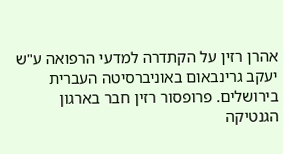אהרן רזין על הקתדרה למדעי הרפואה ע"ש יעקב גרינבאום באוניברסיטה העברית בירושלים. פרופסור רזין חבר בארגון הגנטיקה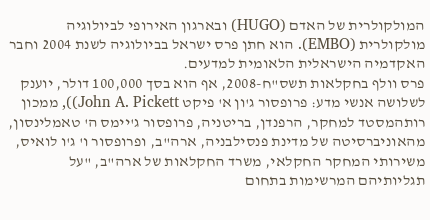המולקולרית של האדם (HUGO) ובארגון האירופי לביולוגיה מולקולרית (EMBO). הוא חתן פרס ישראל בביולוגיה לשנת 2004 וחבר האקדמיה הישראלית הלאומית למדעים.
פרס וולף בחקלאות תשס"ח-2008, אף הוא בסך 100,000 דולר, יוענק לשלושה אנשי מדע: פרופסור ג'ון א' פיקט John A. Pickett)), ממכון רותהמסטד למחקר, הרפנדן, בריטניה, פרופסור ג'יימס ה' טאמלינסון, מהאוניברסיטה של מדינת פנסילבניה, ארה"ב, ופרופסור ו' ג'ו לואיס, משירותי המחקר החקלאי, משרד החקלאות של ארה"ב, "על תגליותיהם המרשימות בתחום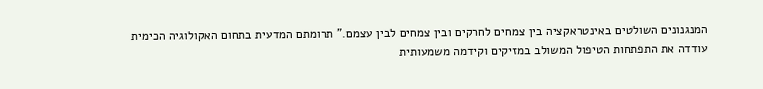המנגנונים השולטים באינטראקציה בין צמחים לחרקים ובין צמחים לבין עצמם." תרומתם המדעית בתחום האקולוגיה הכימית עודדה את התפתחות הטיפול המשולב במזיקים וקידמה משמעותית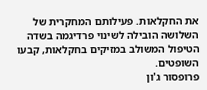את החקלאות. פעילותם המחקרית של השלושה הובילה לשינוי פרדיגמה בשדה הטיפול המשולב במזיקים בחקלאות, קבעו השופטים.
פרופסור ג'ון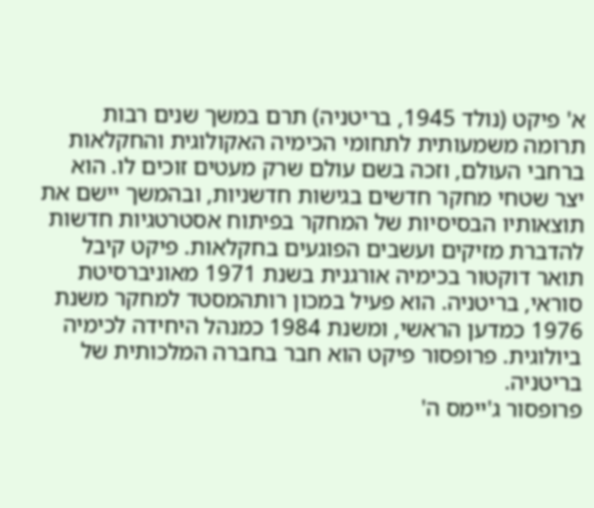א' פיקט (נולד 1945, בריטניה) תרם במשך שנים רבות תרומה משמעותית לתחומי הכימיה האקולוגית והחקלאות ברחבי העולם, וזכה בשם עולם שרק מעטים זוכים לו. הוא יצר שטחי מחקר חדשים בגישות חדשניות, ובהמשך יישם את תוצאותיו הבסיסיות של המחקר בפיתוח אסטרטגיות חדשות להדברת מזיקים ועשבים הפוגעים בחקלאות. פיקט קיבל תואר דוקטור בכימיה אורגנית בשנת 1971 מאוניברסיטת סוראי, בריטניה. הוא פעיל במכון רותהמסטד למחקר משנת 1976 כמדען הראשי, ומשנת 1984 כמנהל היחידה לכימיה ביולוגית. פרופסור פיקט הוא חבר בחברה המלכותית של בריטניה.
פרופסור ג'יימס ה'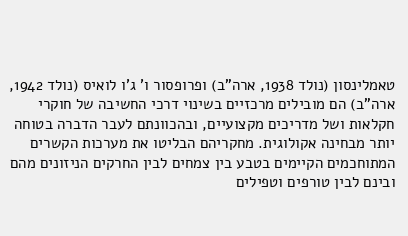טאמלינסון (נולד 1938, ארה"ב) ופרופסור ו' ג'ו לואיס (נולד 1942, ארה"ב) הם מובילים מרכזיים בשינוי דרכי החשיבה של חוקרי חקלאות ושל מדריכים מקצועיים, ובהכוונתם לעבר הדברה בטוחה יותר מבחינה אקולוגית. מחקריהם הבליטו את מערכות הקשרים המתוחכמים הקיימים בטבע בין צמחים לבין החרקים הניזונים מהם ובינם לבין טורפים וטפילים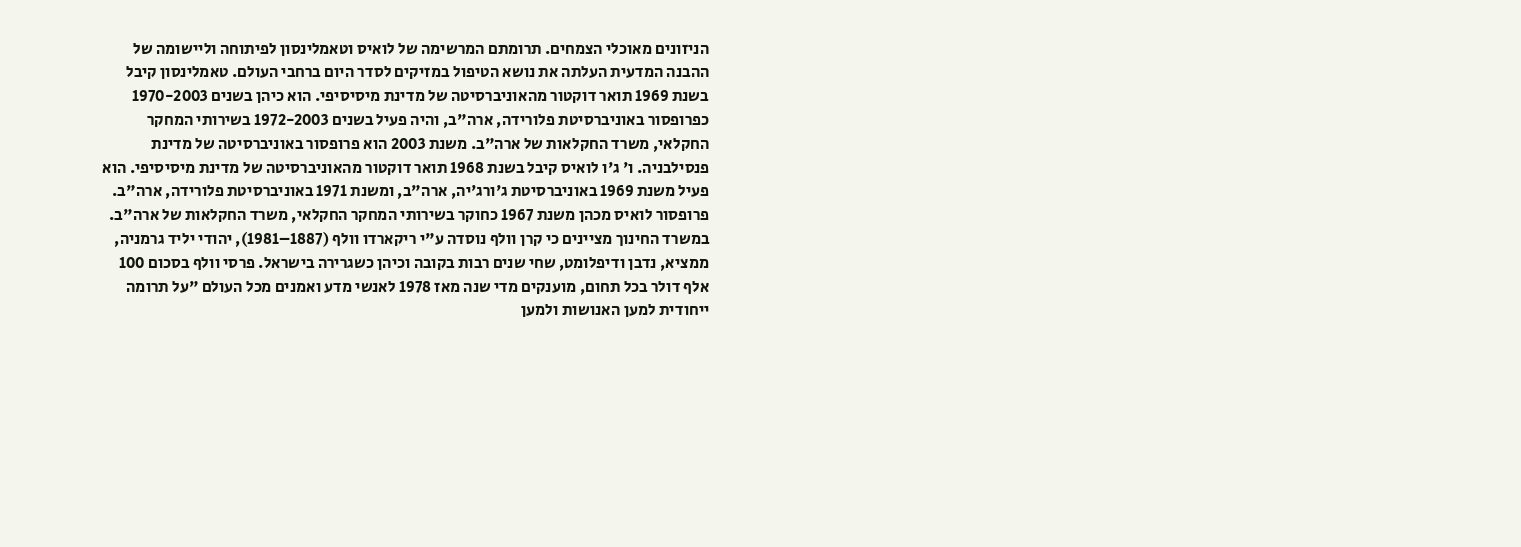הניזונים מאוכלי הצמחים. תרומתם המרשימה של לואיס וטאמלינסון לפיתוחה וליישומה של ההבנה המדעית העלתה את נושא הטיפול במזיקים לסדר היום ברחבי העולם. טאמלינסון קיבל בשנת 1969 תואר דוקטור מהאוניברסיטה של מדינת מיסיסיפי. הוא כיהן בשנים 1970-2003 כפרופסור באוניברסיטת פלורידה, ארה"ב, והיה פעיל בשנים 1972-2003 בשירותי המחקר החקלאי, משרד החקלאות של ארה"ב. משנת 2003 הוא פרופסור באוניברסיטה של מדינת פנסילבניה. ו' ג'ו לואיס קיבל בשנת 1968 תואר דוקטור מהאוניברסיטה של מדינת מיסיסיפי. הוא פעיל משנת 1969 באוניברסיטת ג'ורג'יה, ארה"ב, ומשנת 1971 באוניברסיטת פלורידה, ארה"ב. פרופסור לואיס מכהן משנת 1967 כחוקר בשירותי המחקר החקלאי, משרד החקלאות של ארה"ב.
במשרד החינוך מציינים כי קרן וולף נוסדה ע"י ריקארדו וולף (1887–1981), יהודי יליד גרמניה, ממציא, נדבן ודיפלומט, שחי שנים רבות בקובה וכיהן כשגרירה בישראל. פרסי וולף בסכום 100 אלף דולר בכל תחום, מוענקים מדי שנה מאז 1978 לאנשי מדע ואמנים מכל העולם "על תרומה ייחודית למען האנושות ולמען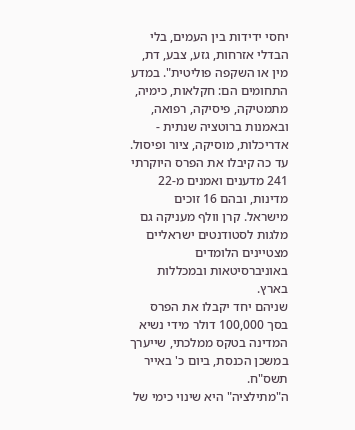יחסי ידידות בין העמים, בלי הבדלי אזרחות, גזע, צבע, דת, מין או השקפה פוליטית". במדע התחומים הם: חקלאות, כימיה, מתמטיקה, פיסיקה, רפואה, ובאמנות ברוטציה שנתית - אדריכלות, מוסיקה, ציור ופיסול. עד כה קיבלו את הפרס היוקרתי 241 מדענים ואמנים מ-22 מדינות, ובהם 16 זוכים מישראל. קרן וולף מעניקה גם מלגות לסטודנטים ישראליים מצטיינים הלומדים באוניברסיטאות ובמכללות בארץ.
שניהם יחד יקבלו את הפרס בסך 100,000 דולר מידי נשיא המדינה בטקס ממלכתי, שייערך במשכן הכנסת, ביום כ' באייר תשס"ח.
ה"מתילציה" היא שינוי כימי של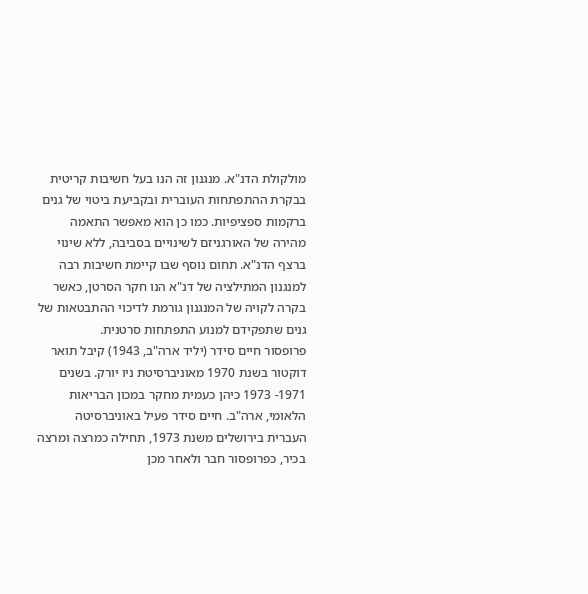מולקולת הדנ"א. מנגנון זה הנו בעל חשיבות קריטית בבקרת ההתפתחות העוברית ובקביעת ביטוי של גנים ברקמות ספציפיות. כמו כן הוא מאפשר התאמה מהירה של האורגניזם לשינויים בסביבה, ללא שינוי ברצף הדנ"א. תחום נוסף שבו קיימת חשיבות רבה למנגנון המתילציה של דנ"א הנו חקר הסרטן, כאשר בקרה לקויה של המנגנון גורמת לדיכוי ההתבטאות של גנים שתפקידם למנוע התפתחות סרטנית.
פרופסור חיים סידר (יליד ארה"ב, 1943) קיבל תואר דוקטור בשנת 1970 מאוניברסיטת ניו יורק. בשנים 1971- 1973 כיהן כעמית מחקר במכון הבריאות הלאומי, ארה"ב. חיים סידר פעיל באוניברסיטה העברית בירושלים משנת 1973, תחילה כמרצה ומרצה בכיר, כפרופסור חבר ולאחר מכן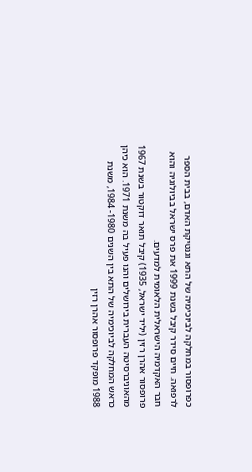כפרופסור במחלקה לביוכימיה של התא וגנטיקת האדם, בבית הספר לרפואה. חיים סידר קיבל בשנת 1999 את פרס ישראל בביולוגיה והוא חבר האקדמיה הישראלית הלאומית למדעים.
פרופסור אהרן רזין (יליד ישראל, 1935) קיבל תואר דוקטור בשנת 1967 מהאוניברסיטה העברית בירושלים והנו פעיל בה משנת 1971. הוא כיהן כראש המחלקה לביוכימיה של התא בין השנים 1980- 1984, משנת 1988 מופקד פרופסור אהרן רזין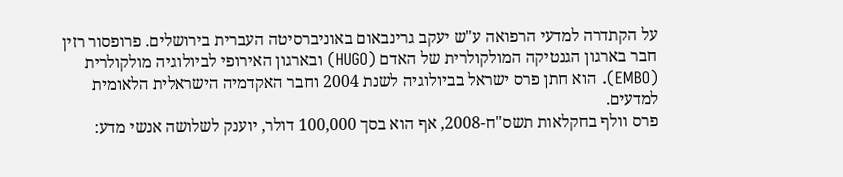על הקתדרה למדעי הרפואה ע"ש יעקב גרינבאום באוניברסיטה העברית בירושלים. פרופסור רזין חבר בארגון הגנטיקה המולקולרית של האדם (HUGO) ובארגון האירופי לביולוגיה מולקולרית (EMBO). הוא חתן פרס ישראל בביולוגיה לשנת 2004 וחבר האקדמיה הישראלית הלאומית למדעים.
פרס וולף בחקלאות תשס"ח-2008, אף הוא בסך 100,000 דולר, יוענק לשלושה אנשי מדע: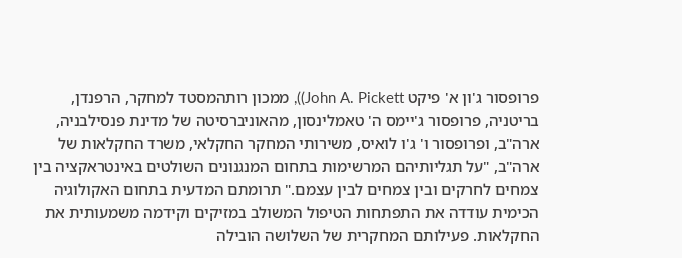פרופסור ג'ון א' פיקט John A. Pickett)), ממכון רותהמסטד למחקר, הרפנדן, בריטניה, פרופסור ג'יימס ה' טאמלינסון, מהאוניברסיטה של מדינת פנסילבניה, ארה"ב, ופרופסור ו' ג'ו לואיס, משירותי המחקר החקלאי, משרד החקלאות של ארה"ב, "על תגליותיהם המרשימות בתחום המנגנונים השולטים באינטראקציה בין צמחים לחרקים ובין צמחים לבין עצמם." תרומתם המדעית בתחום האקולוגיה הכימית עודדה את התפתחות הטיפול המשולב במזיקים וקידמה משמעותית את החקלאות. פעילותם המחקרית של השלושה הובילה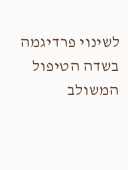לשינוי פרדיגמה בשדה הטיפול המשולב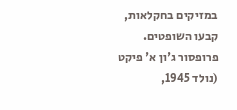במזיקים בחקלאות, קבעו השופטים.
פרופסור ג'ון א' פיקט (נולד 1945,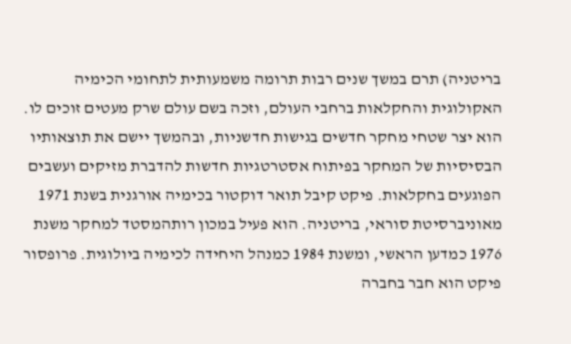בריטניה) תרם במשך שנים רבות תרומה משמעותית לתחומי הכימיה האקולוגית והחקלאות ברחבי העולם, וזכה בשם עולם שרק מעטים זוכים לו. הוא יצר שטחי מחקר חדשים בגישות חדשניות, ובהמשך יישם את תוצאותיו הבסיסיות של המחקר בפיתוח אסטרטגיות חדשות להדברת מזיקים ועשבים הפוגעים בחקלאות. פיקט קיבל תואר דוקטור בכימיה אורגנית בשנת 1971 מאוניברסיטת סוראי, בריטניה. הוא פעיל במכון רותהמסטד למחקר משנת 1976 כמדען הראשי, ומשנת 1984 כמנהל היחידה לכימיה ביולוגית. פרופסור פיקט הוא חבר בחברה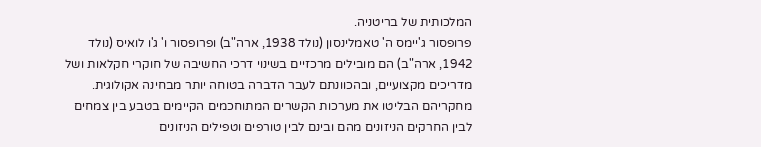המלכותית של בריטניה.
פרופסור ג'יימס ה' טאמלינסון (נולד 1938, ארה"ב) ופרופסור ו' ג'ו לואיס (נולד 1942, ארה"ב) הם מובילים מרכזיים בשינוי דרכי החשיבה של חוקרי חקלאות ושל מדריכים מקצועיים, ובהכוונתם לעבר הדברה בטוחה יותר מבחינה אקולוגית. מחקריהם הבליטו את מערכות הקשרים המתוחכמים הקיימים בטבע בין צמחים לבין החרקים הניזונים מהם ובינם לבין טורפים וטפילים הניזונים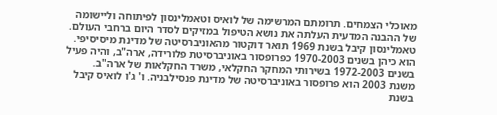מאוכלי הצמחים. תרומתם המרשימה של לואיס וטאמלינסון לפיתוחה וליישומה של ההבנה המדעית העלתה את נושא הטיפול במזיקים לסדר היום ברחבי העולם. טאמלינסון קיבל בשנת 1969 תואר דוקטור מהאוניברסיטה של מדינת מיסיסיפי. הוא כיהן בשנים 1970-2003 כפרופסור באוניברסיטת פלורידה, ארה"ב, והיה פעיל בשנים 1972-2003 בשירותי המחקר החקלאי, משרד החקלאות של ארה"ב. משנת 2003 הוא פרופסור באוניברסיטה של מדינת פנסילבניה. ו' ג'ו לואיס קיבל בשנת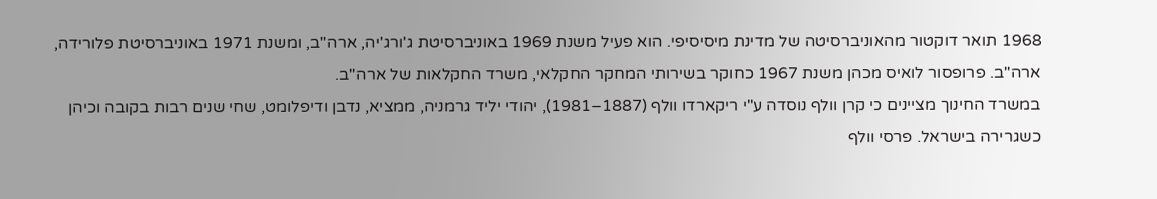1968 תואר דוקטור מהאוניברסיטה של מדינת מיסיסיפי. הוא פעיל משנת 1969 באוניברסיטת ג'ורג'יה, ארה"ב, ומשנת 1971 באוניברסיטת פלורידה, ארה"ב. פרופסור לואיס מכהן משנת 1967 כחוקר בשירותי המחקר החקלאי, משרד החקלאות של ארה"ב.
במשרד החינוך מציינים כי קרן וולף נוסדה ע"י ריקארדו וולף (1887–1981), יהודי יליד גרמניה, ממציא, נדבן ודיפלומט, שחי שנים רבות בקובה וכיהן כשגרירה בישראל. פרסי וולף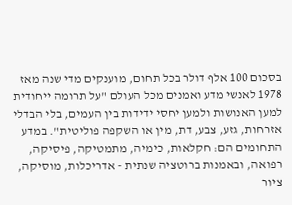בסכום 100 אלף דולר בכל תחום, מוענקים מדי שנה מאז 1978 לאנשי מדע ואמנים מכל העולם "על תרומה ייחודית למען האנושות ולמען יחסי ידידות בין העמים, בלי הבדלי אזרחות, גזע, צבע, דת, מין או השקפה פוליטית". במדע התחומים הם: חקלאות, כימיה, מתמטיקה, פיסיקה, רפואה, ובאמנות ברוטציה שנתית - אדריכלות, מוסיקה, ציור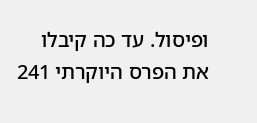ופיסול. עד כה קיבלו את הפרס היוקרתי 241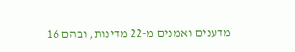מדענים ואמנים מ-22 מדינות, ובהם 16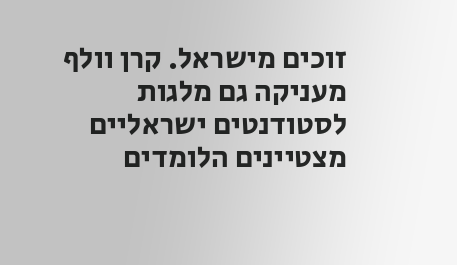זוכים מישראל. קרן וולף מעניקה גם מלגות לסטודנטים ישראליים מצטיינים הלומדים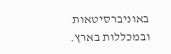באוניברסיטאות ובמכללות בארץ.